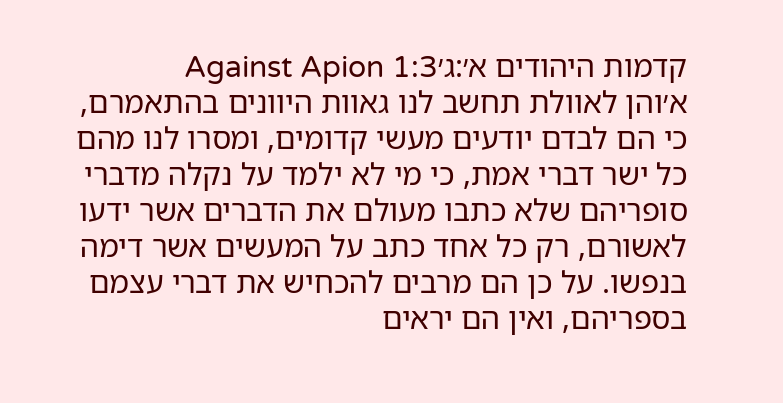קדמות היהודים א׳:ג׳Against Apion 1:3
א׳והן לאוולת תחשב לנו גאוות היוונים בהתאמרם, כי הם לבדם יודעים מעשי קדומים, ומסרו לנו מהם כל ישר דברי אמת, כי מי לא ילמד על נקלה מדברי סופריהם שלא כתבו מעולם את הדברים אשר ידעו לאשורם, רק כל אחד כתב על המעשים אשר דימה בנפשו. על כן הם מרבים להכחיש את דברי עצמם בספריהם, ואין הם יראים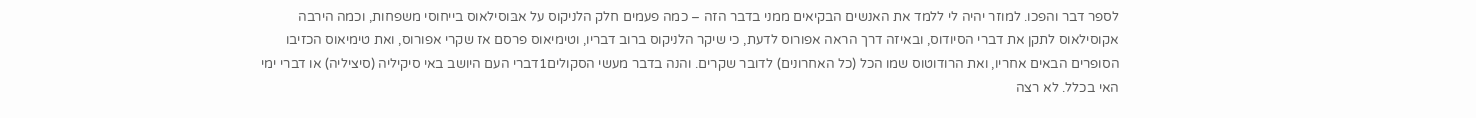לספר דבר והפכו. למוזר יהיה לי ללמד את האנשים הבקיאים ממני בדבר הזה – כמה פעמים חלק הלניקוס על אבּוסילאוס בייחוסי משפחות, וכמה הירבה אקוסילאוס לתקן את דברי הסיודוס, ובאיזה דרך הראה אפורוס לדעת, כי שיקר הלניקוס ברוב דבריו, וטימיאוס פרסם אז שקרי אפורוס, ואת טימיאוס הכזיבו הסופרים הבאים אחריו, ואת הרודוטוס שמו הכל (כל האחרונים) לדובר שקרים. והנה בדבר מעשי הסקולים1דברי העם היושב באי סיקיליה (סיציליה) או דברי ימי האי בכלל. לא רצה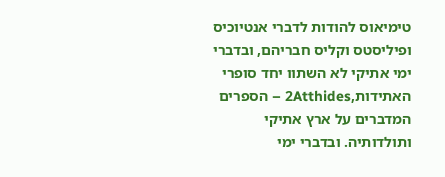טימיאוס להודות לדברי אנטיוכיס ופיליסטס וקליס חבריהם, ובדברי ימי אתיקי לא השתוו יחד סופרי האתידות,2Atthides – הספרים המדברים על ארץ אתיקי ותולדותיה. ובדברי ימי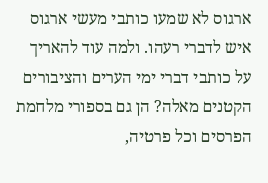ארגוס לא שמעו כותבי מעשי ארגוס איש לדברי רעהו. ולמה עוד להאריך על כותבי דברי ימי הערים והציבורים הקטנים מאלה? הן גם בספורי מלחמת הפרסים וכל פרטיה,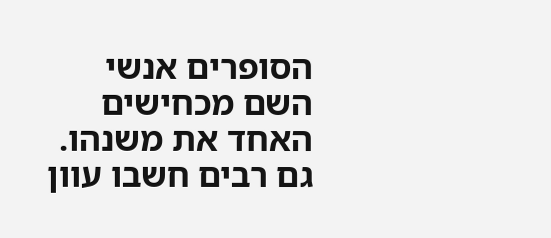הסופרים אנשי השם מכחישים האחד את משנהו. גם רבים חשבו עוון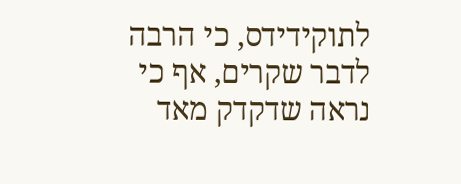לתוקידידס, כי הרבה לדבר שקרים, אף כי נראה שדקדק מאד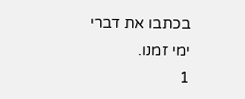בכתבו את דברי ימי זמנו.
1